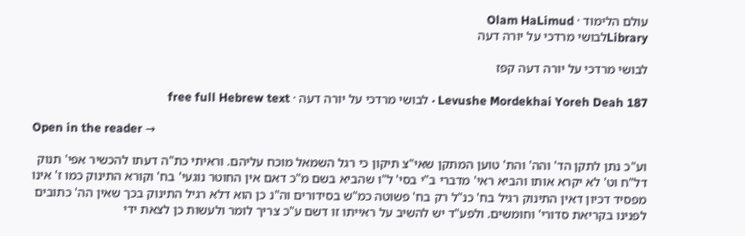עולם הלימוד · Olam HaLimud
Libraryלבושי מרדכי על יורה דעה

לבושי מרדכי על יורה דעה קפז

Levushe Mordekhai Yoreh Deah 187 · לבושי מרדכי על יורה דעה · free full Hebrew text

Open in the reader →

וע"כ נתן לתקן הד' והה' והת' טוען המתקן שאי"צ תיקון כי רגל השמאל מוכח עליהם. וראיתי כת"ה דעתו להכשיר אפי' תנוק דל"ח וט' לא יקרא אותו והביא ראי' מדברי ב"י בסי' ל"ו שהביא בשם מ"כ דאם אין החוטר נוגעי' בח' וקורא התינוק כמו ז' אינו מפסיד דכיון דאין התינוק רגיל בח' כנ"ל רק בח' פשוטה כמ"ש בסידורים וה"נ כן הוא דלא רגיל התינוק בכך שאין הה' כתובים לפנינו בקריאת סדורי' וחומשים. ולפע"ד יש להשיב על ראייתו זו דשם ע"כ צריך לומר ולעשות כן לצאת ידי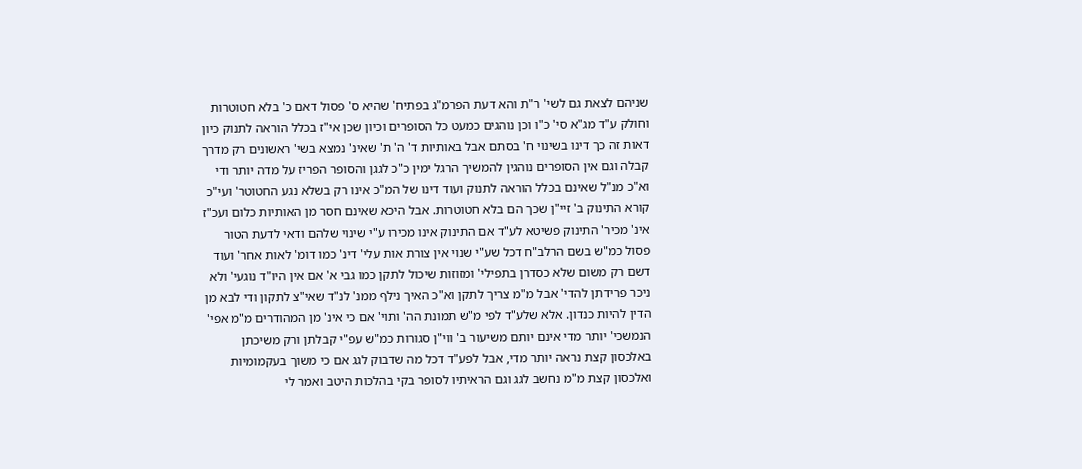שניהם לצאת גם לשי' ר"ת והא דעת הפרמ"ג בפתיח' שהיא ס' פסול דאם כ' בלא חטוטרות וחולק ע"ד מג"א סי' כ"ו וכן נוהגים כמעט כל הסופרים וכיון שכן אי"ז בכלל הוראה לתנוק כיון דאות זה כך דינו בשינוי ח' בסתם אבל באותיות ד' ה' ת' שאינ' נמצא בשי' ראשונים רק מדרך קבלה וגם אין הסופרים נוהגין להמשיך הרגל ימין כ"כ לגגן והסופר הפריז על מדה יותר ודי וא"כ מנ"ל שאינם בכלל הוראה לתנוק ועוד דינו של המ"כ אינו רק בשלא נגע החטוטר' ועי"כ קורא התינוק ב' זיי"ן שכך הם בלא חטוטרות. אבל היכא שאינם חסר מן האותיות כלום ועכ"ז אינ' מכיר' התינוק פשיטא לע"ד אם התינוק אינו מכירו ע"י שינוי שלהם ודאי לדעת הטור פסול כמ"ש בשם הרלב"ח דכל שע"י שנוי אין צורת אות עלי' דינ' כמו דומ' לאות אחר' ועוד דשם רק משום שלא כסדרן בתפילי' ומזוזות שיכול לתקן כמו גבי א' אם אין היו"ד נוגעי' ולא ניכר פרידתן להדי' אבל מ"מ צריך לתקן וא"כ האיך נילף ממנ' לנ"ד שאי"צ לתקון ודי לבא מן הדין להיות כנדון. אלא שלע"ד לפי מ"ש תמונת הה' ותוי' אם כי אינ' מן המהודרים מ"מ אפי' הנמשכי' יותר מדי אינם יותם משיעור ב' ווי"ן סגורות כמ"ש עפ"י קבלתן ורק משיכתן באלכסון קצת נראה יותר מדי, אבל לפע"ד דכל מה שדבוק לגג אם כי משוך בעקמומיות ואלכסון קצת מ"מ נחשב לגג וגם הראיתיו לסופר בקי בהלכות היטב ואמר לי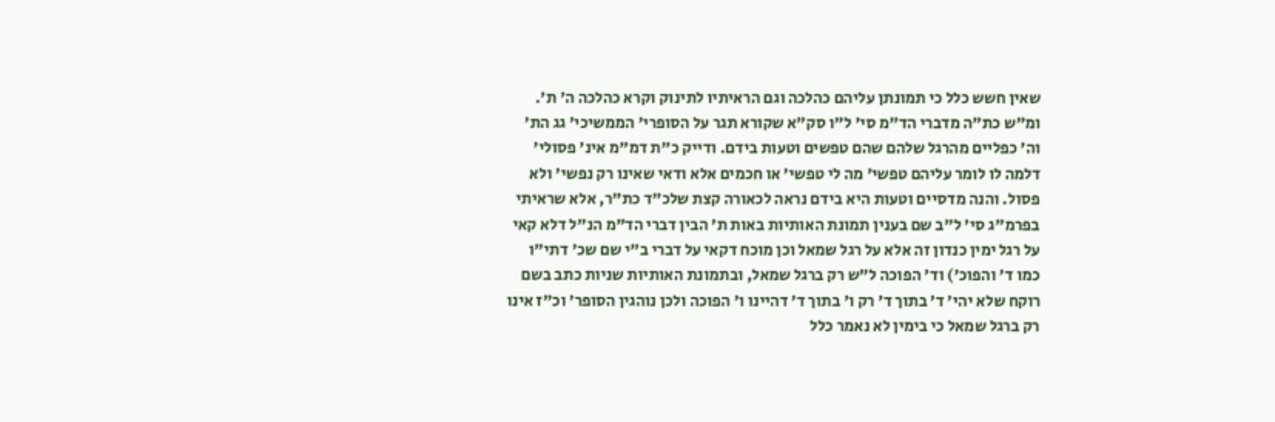שאין חשש כלל כי תמונתן עליהם כהלכה וגם הראיתיו לתינוק וקרא כהלכה ה' ת'. ומ"ש כת"ה מדברי הד"מ סי' ל"ו סק"א שקורא תגר על הסופרי' הממשיכי' גג הת' וה' כפליים מהרגל שלהם שהם טפשים וטעות בידם. ודייק כ"ת דמ"מ אינ' פסולי' דלמה לו לומר עליהם טפשי' מה לי טפשי' או חכמים אלא ודאי שאינו רק נפשי' ולא פסול. והנה מדסיים וטעות היא בידם נראה לכאורה קצת שלכ"ד כת"ר, אלא שראיתי בפרמ"ג סי' ל"ב שם בענין תמונת האותיות באות ת' הבין דברי הד"מ הנ"ל דלא קאי על רגל ימין כנדון זה אלא על רגל שמאל וכן מוכח דקאי על דברי ב"י שם שכ' דתי"ו כמו ד' והפוכ') וד' הפוכה ל"ש רק ברגל שמאל, ובתמונת האותיות שניות כתב בשם רוקח שלא יהי' ד' בתוך ד' רק ו' בתוך ד' דהיינו ו' הפוכה ולכן נוהגין הסופר' וכ"ז אינו רק ברגל שמאל כי בימין לא נאמר כלל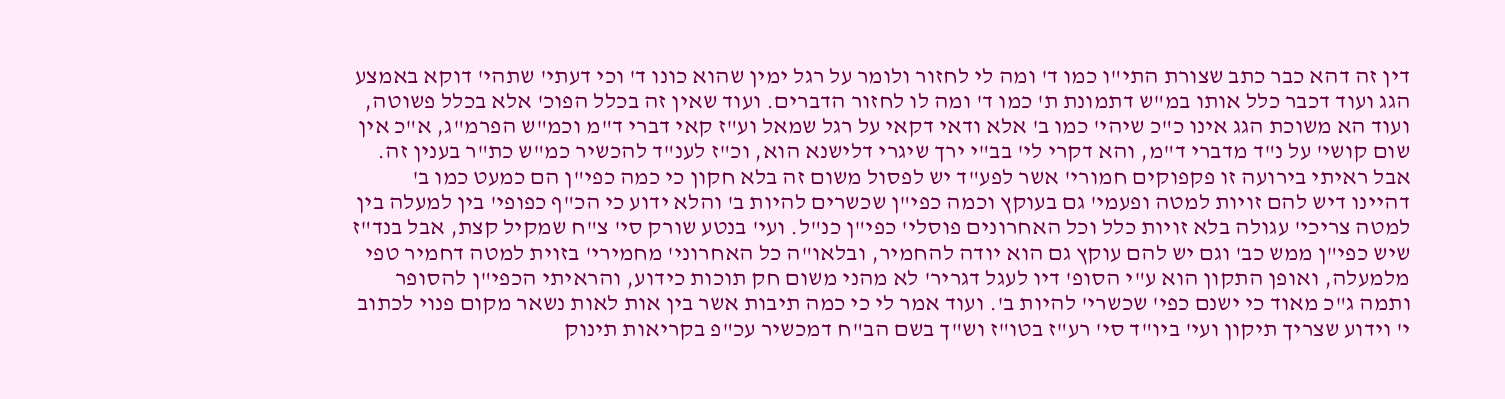דין זה דהא כבר כתב שצורת התי"ו כמו ד' ומה לי לחזור ולומר על רגל ימין שהוא כונו ד' וכי דעתי' שתהי' דוקא באמצע הגג ועוד דכבר כלל אותו במ"ש דתמונת ת' כמו ד' ומה לו לחזור הדברים. ועוד שאין זה בכלל הפוכ' אלא בכלל פשוטה, ועוד הא משוכת הגג אינו כ"כ שיהי' כמו ב' אלא ודאי דקאי על רגל שמאל וע"ז קאי דברי ד"מ וכמ"ש הפרמ"ג, א"כ אין שום קושי' על נ"ד מדברי ד"מ, והא דקרי לי' בב"י ירך שיגרי דלישנא הוא, וכ"ז לענ"ד להכשיר כמ"ש כת"ר בענין זה. אבל ראיתי בירועה זו פקפוקים חמורי' אשר לפע"ד יש לפסול משום זה בלא חקון כי כמה כפי"ן הם כמעט כמו ב' דהיינו דיש להם זויות למטה ופעמי' גם בעוקץ וכמה כפי"ן שכשרים להיות ב' והלא ידוע כי הכ"ף כפופי' בין למעלה בין למטה צריכי' עגולה בלא זויות כלל וכל האחרונים פוסלי' כפי"ן כנ"ל. ועי' בנטע שורק סי' צ"ח שמקיל קצת, אבל בנד"ז שיש כפי"ן ממש כב' וגם יש להם עוקץ גם הוא יודה להחמיר, ובלאו"ה כל האחרוני' מחמירי' בזוית למטה דחמיר טפי מלמעלה, ואופן התקון הוא ע"י הסופ' דיו לעגל דגריר' לא מהני משום חק תוכות כידוע, והראיתי הכפי"ן להסופר ותמה ג"כ מאוד כי ישנם כפי' שכשרי' להיות ב'. ועוד אמר לי כי כמה תיבות אשר בין אות לאות נשאר מקום פנוי לכתוב י' וידוע שצריך תיקון ועי' ביו"ד סי' רע"ז בטו"ז וש"ך בשם הב"ח דמכשיר עכ"פ בקריאות תינוק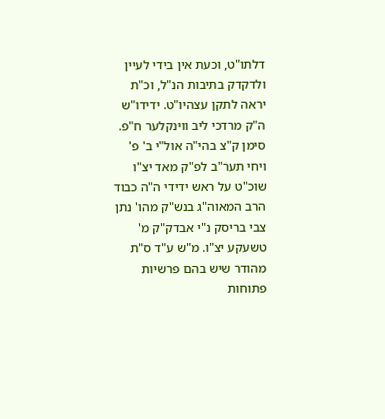דלתו"ט, וכעת אין בידי לעיין ולדקדק בתיבות הנ"ל, וכ"ת יראה לתקן עצהיו"ט. ידידו"ש ה"ק מרדכי ליב ווינקלער ח"פ. סימן ק"צ בהי"ה אול"י ב' פ' ויחי תער"ב לפ"ק מאד יצ"ו שוכ"ט על ראש ידידי ה"ה כבוד הרב המאוה"ג בנש"ק מהו' נתן צבי בריסק נ"י אבדק"ק מ' טשעקע יצ"ו. מ"ש ע"ד ס"ת מהודר שיש בהם פרשיות פתוחות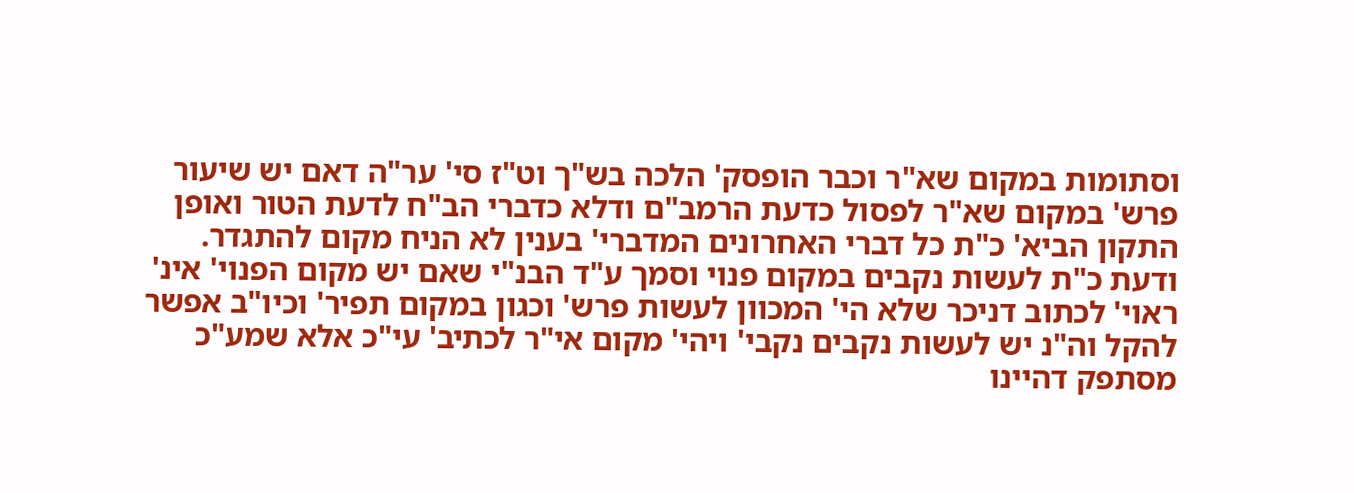וסתומות במקום שא"ר וכבר הופסק' הלכה בש"ך וט"ז סי' ער"ה דאם יש שיעור פרש' במקום שא"ר לפסול כדעת הרמב"ם ודלא כדברי הב"ח לדעת הטור ואופן התקון הביא' כ"ת כל דברי האחרונים המדברי' בענין לא הניח מקום להתגדר. ודעת כ"ת לעשות נקבים במקום פנוי וסמך ע"ד הבנ"י שאם יש מקום הפנוי' אינ' ראוי' לכתוב דניכר שלא הי' המכוון לעשות פרש' וכגון במקום תפיר' וכיו"ב אפשר להקל וה"נ יש לעשות נקבים נקבי' ויהי' מקום אי"ר לכתיב' עי"כ אלא שמע"כ מסתפק דהיינו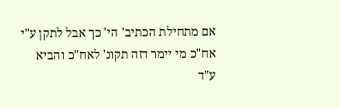אם מתחילת הכתיב' הי' כך אבל לתקן ע"י אח"כ מי יימר דזה תקונ' לאח"כ והביא ע"ד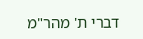דברי ת' מהר"מ